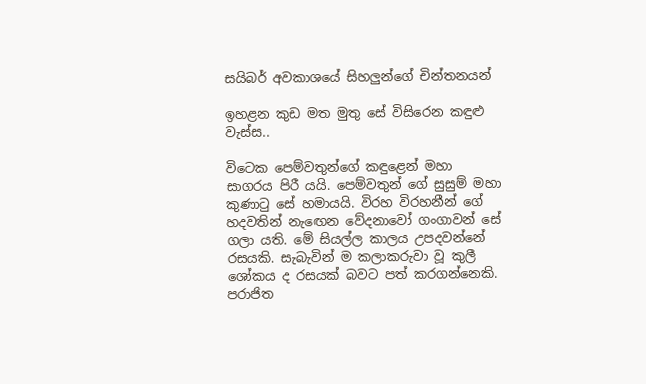සයිබර් අවකාශයේ සිහලුන්ගේ චින්තනයන්

ඉහළන කුඩ මත මුතු සේ විසිරෙන කඳුළු වැස්ස..

විටෙක පෙම්වතුන්ගේ කඳුළෙන් මහා සාගරය පිරී යයි. පෙම්වතුන් ගේ සුසුම් මහා කුණාටු සේ හමායයි. විරහ විරහනීන් ගේ හදවතින් නැඟෙන වේදනාවෝ ගංගාවන් සේ ගලා යති. මේ සියල්ල කාලය උපදවන්නේ රසයකි. සැබැවින් ම කලාකරුවා වූ කුලී ශෝකය ද රසයක් බවට පත් කරගන්නෙකි. පරාජිත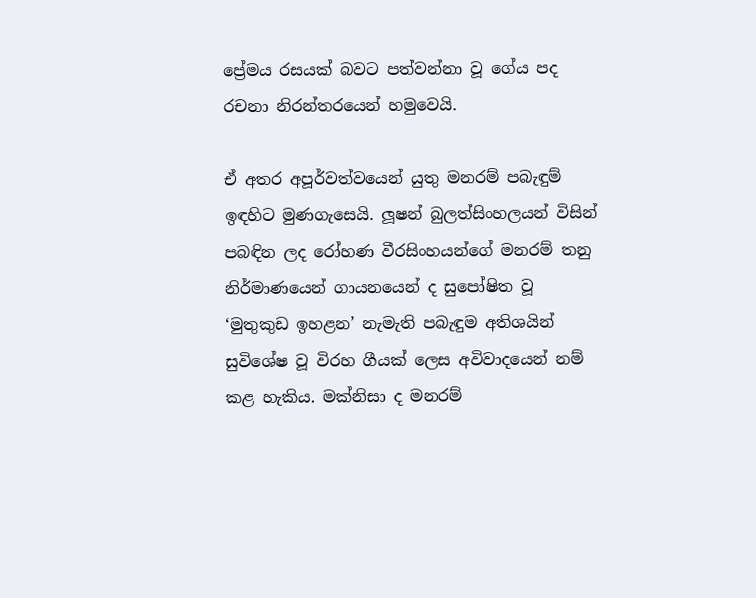ප්‍රේමය රසයක් බවට පත්වන්නා වූ ගේය පද රචනා නිරන්තරයෙන් හමුවෙයි.

ඒ අතර අපූර්වත්වයෙන් යුතු මනරම් පබැඳුම් ඉඳහිට මුණගැසෙයි. ලූෂන් බුලත්සිංහලයන් විසින් පබඳින ලද රෝහණ වීරසිංහයන්ගේ මනරම් තනු නිර්මාණයෙන් ගායනයෙන් ද සුපෝෂිත වූ ‘මුතුකුඩ ඉහළන’ නැමැති පබැඳුම අතිශයින් සුවිශේෂ වූ විරහ ගීයක් ලෙස අවිවාදයෙන් නම් කළ හැකිය. මක්නිසා ද මනරම්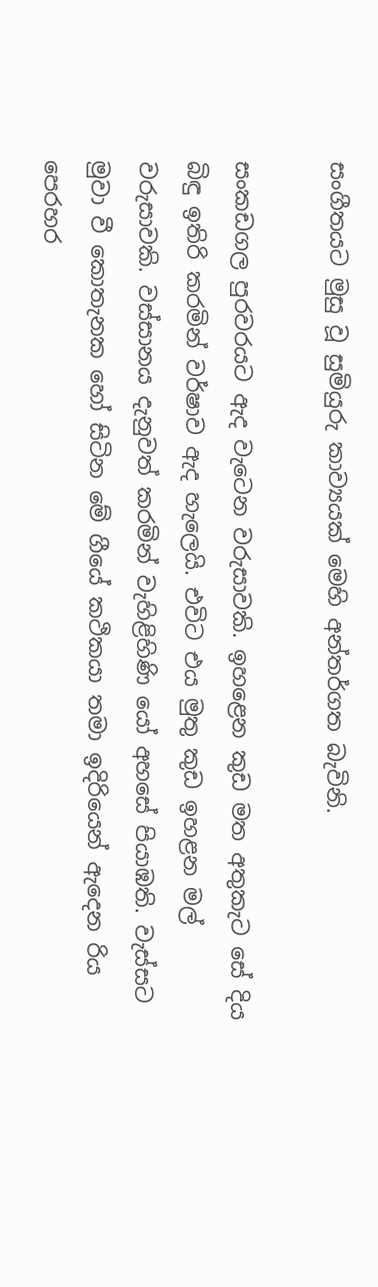සංගීතයට මුසු වූ සුමියුරු කාව්‍යයක් මෙහි අන්තර්ගත බැවිනි.

සංකඩගල පුරවරයට ඇද වැටෙන වරුසාවකි. ඉහළෙන කුඩ මත අතුකැට සේ දිය බිඳු ඉතිරි කරමින් වර්ෂාව ඇද හැලෙයි. එවිට එය මුතු කුඩ ඉහළන මල් වරුසාවකි. වස්සානය දැනුවත් කරමින් වැහිළිහිණි යෝ අහසේ පියාඹති. වැස්සට මුවා වී කොතැනක හෝ සිටින මේ ගීයේ කථිකයා තමා ඉදිරියෙන් ඇදෙන රිය පෙරහර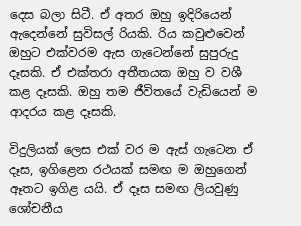දෙස බලා සිටී. ඒ අතර ඔහු ඉදිරියෙන් ඇදෙන්නේ සුවිසල් රියකි. රිය කවුළුවෙන් ඔහුට එක්වරම ඇස ගැටෙන්නේ සුපුරුදු දෑසකි. ඒ එක්තරා අතීතයක ඔහු ව වශී කළ දෑසකි. ඔහු තම ජීවිතයේ වැඩියෙන් ම ආදරය කළ දෑසකි.

විදුලියක් ලෙස එක් වර ම ඇස් ගැටෙන ඒ දෑස, ඉගිළෙන රථයක් සමඟ ම ඔහුගෙන් ඈතට ඉගිළ යයි. ඒ දෑස සමඟ ලියවුණු ශෝචනීය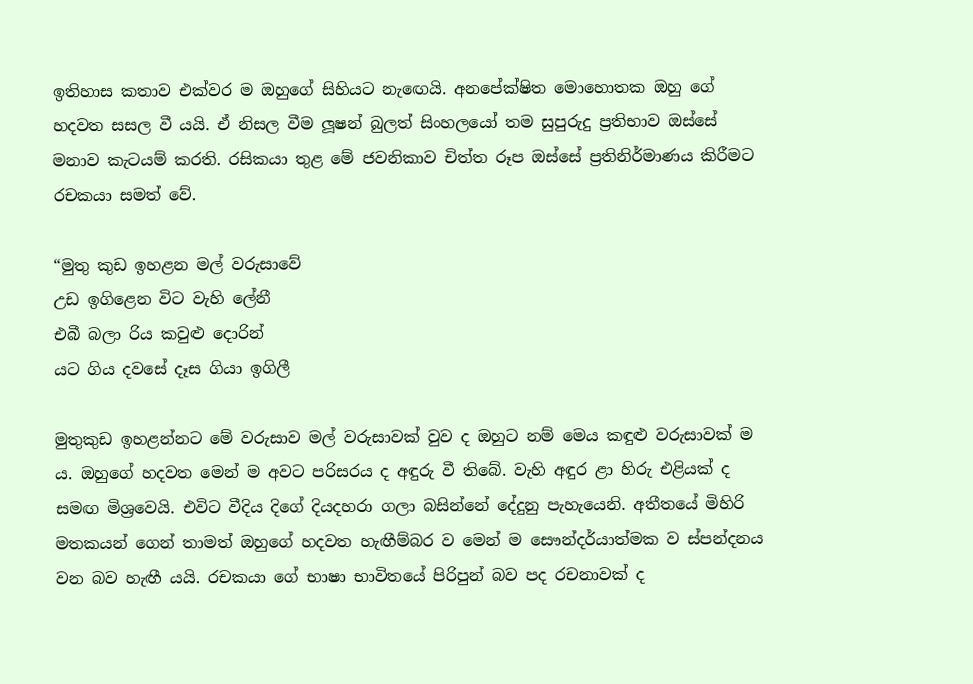ඉතිහාස කතාව එක්වර ම ඔහුගේ සිහියට නැඟෙයි. අනපේක්ෂිත මොහොතක ඔහු ගේ හදවත සසල වී යයි. ඒ නිසල වීම ලූෂන් බුලත් සිංහලයෝ තම සුපුරුදු ප්‍රතිභාව ඔස්සේ මනාව කැටයම් කරති. රසිකයා තුළ මේ ජවනිකාව චිත්ත රූප ඔස්සේ ප්‍රතිනිර්මාණය කිරීමට රචකයා සමත් වේ.

“මුතු කුඩ ඉහළන මල් වරුසාවේ
උඩ ඉගිළෙන විට වැහි ලේනී
එබී බලා රිය කවුළු දොරින්
යට ගිය දවසේ දෑස ගියා ඉගිලී

මුතුකුඩ ඉහළන්නට මේ වරුසාව මල් වරුසාවක් වුව ද ඔහුට නම් මෙය කඳුළු වරුසාවක් ම ය. ඔහුගේ හදවත මෙන් ම අවට පරිසරය ද අඳුරු වී තිබේ. වැහි අඳුර ළා හිරු එළියක් ද සමඟ මිශ්‍රවෙයි. එවිට වීදිය දිගේ දියදහරා ගලා බසින්නේ දේදුනු පැහැයෙනි. අතීතයේ මිහිරි මතකයන් ගෙන් තාමත් ඔහුගේ හදවත හැඟීම්බර ව මෙන් ම සෞන්දර්යාත්මක ව ස්පන්දනය වන බව හැඟී යයි. රචකයා ගේ භාෂා භාවිතයේ පිරිපුන් බව පද රචනාවක් ද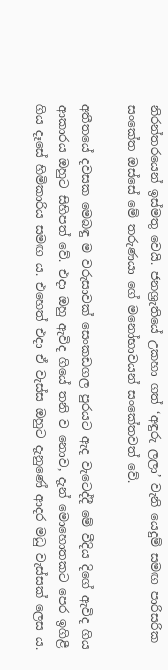නිරන්තරයෙන් ඉස්මතු වෙයි. ජනශ්‍රැතියේ උකහා ගත් ‘අඳුරු ලලා’ වැනි යෙදුම් සමඟ පාරිසරික සංකේත ඔස්සේ මේ තරුණයා ගේ මනෝභාවයන් සංකේතවත් වේ.

අතීතයේ දවසක මෙබඳු ම වරුසාවක් සෙංකඩගල පුරයට ඇද වැටෙද්දී මේ වීදිය දිගේ ඇවිද ගිය ආකාරය ඔහුට සිහිපත් වේ. එදා ඔහු ඇවිද ගියේ තනි ව නොව, දැන් මොහොතකට පෙර ඉගිළී ගිය දෑසේ හිමිකාරිය සමඟ ය. එහෙත් එදා ඒ වැස්ස ඔහුට දැනුණේ ආදර මධු වැස්සක් ලෙස ය.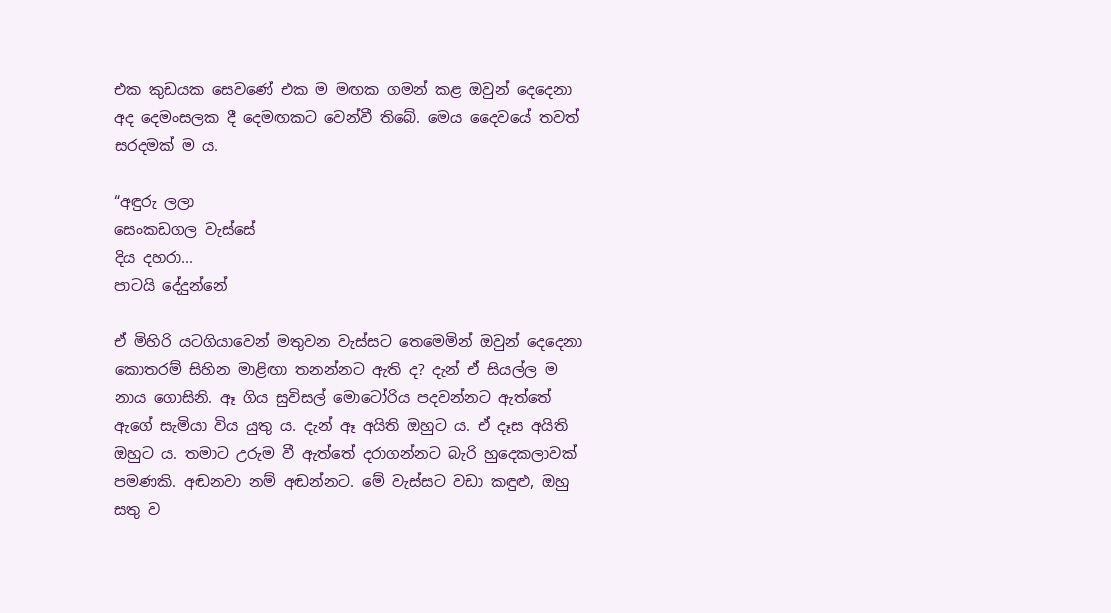එක කුඩයක සෙවණේ එක ම මඟක ගමන් කළ ඔවුන් දෙදෙනා අද දෙමංසලක දී දෙමඟකට වෙන්වී තිබේ. මෙය දෛවයේ තවත් සරදමක් ම ය.

“අඳුරු ලලා
සෙංකඩගල වැස්සේ
දිය දහරා...
පාටයි දේදුන්නේ

ඒ මිහිරි යටගියාවෙන් මතුවන වැස්සට තෙමෙමින් ඔවුන් දෙදෙනා කොතරම් සිහින මාළිඟා තනන්නට ඇති ද? දැන් ඒ සියල්ල ම නාය ගොසිනි. ඈ ගිය සුවිසල් මොටෝරිය පදවන්නට ඇත්තේ ඇගේ සැමියා විය යුතු ය. දැන් ඈ අයිති ඔහුට ය. ඒ දෑස අයිති ඔහුට ය. තමාට උරුම වී ඇත්තේ දරාගන්නට බැරි හුදෙකලාවක් පමණකි. අඬනවා නම් අඬන්නට. මේ වැස්සට වඩා කඳුළු, ඔහු සතු ව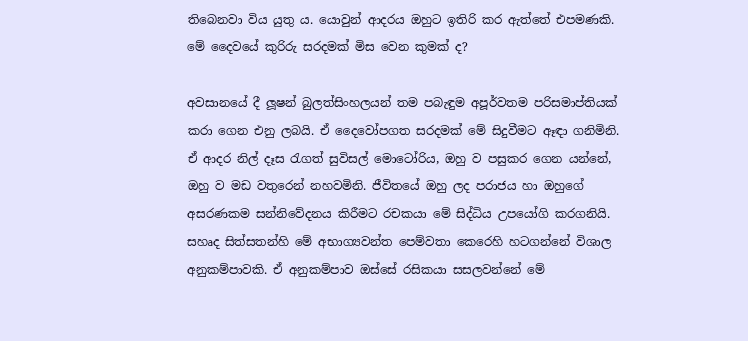තිබෙනවා විය යුතු ය. යොවුන් ආදරය ඔහුට ඉතිරි කර ඇත්තේ එපමණකි. මේ දෛවයේ කුරිරු සරදමක් මිස වෙන කුමක් ද?

අවසානයේ දී ලූෂන් බුලත්සිංහලයන් තම පබැඳුම අපූර්වතම පරිසමාප්තියක් කරා ගෙන එනු ලබයි. ඒ දෛවෝපගත සරදමක් මේ සිදුවීමට ඈඳා ගනිමිනි. ඒ ආදර නිල් දෑස රැගත් සුවිසල් මොටෝරිය, ඔහු ව පසුකර ගෙන යන්නේ, ඔහු ව මඩ වතුරෙන් නහවමිනි. ජීවිතයේ ඔහු ලද පරාජය හා ඔහුගේ අසරණකම සන්නිවේදනය කිරීමට රචකයා මේ සිද්ධිය උපයෝගි කරගනියි. සහෘද සිත්සතන්හි මේ අභාග්‍යවන්ත පෙම්වතා කෙරෙහි හටගන්නේ විශාල අනුකම්පාවකි. ඒ අනුකම්පාව ඔස්සේ රසිකයා සසලවන්නේ මේ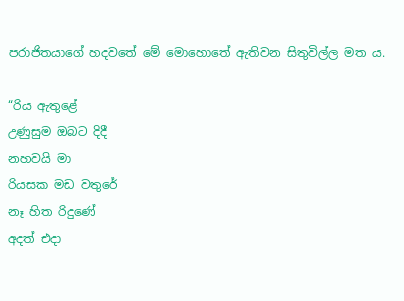පරාජිතයාගේ හදවතේ මේ මොහොතේ ඇතිවන සිතුවිල්ල මත ය.

“රිය ඇතුළේ
උණුසුම ඔබට දිදී
නහවයි මා
රියසක මඩ වතුරේ
නෑ හිත රිදුණේ
අදත් එදා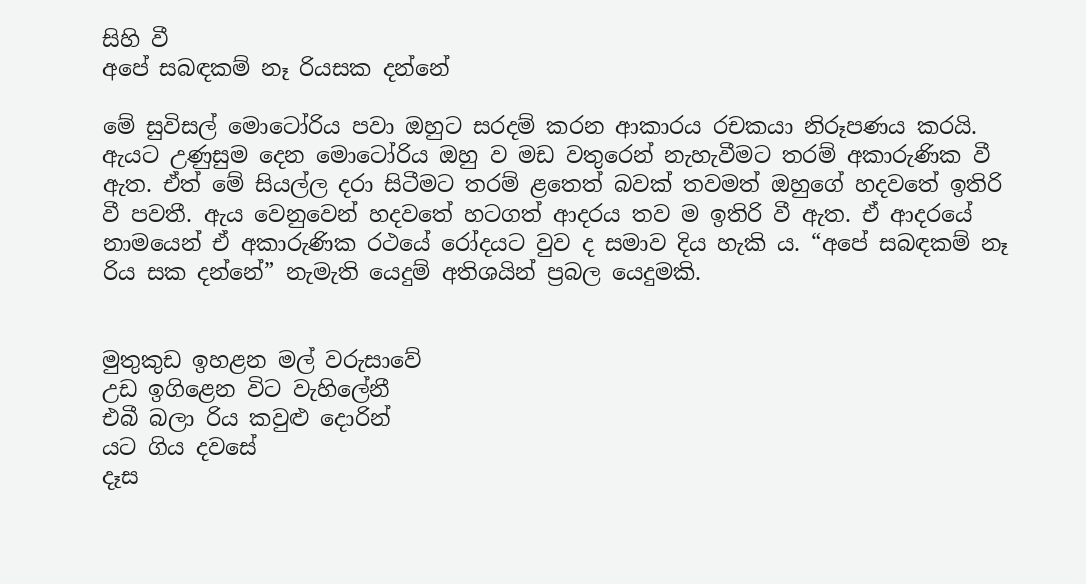සිහි වී
අපේ සබඳකම් නෑ රියසක දන්නේ

මේ සුවිසල් මොටෝරිය පවා ඔහුට සරදම් කරන ආකාරය රචකයා නිරූපණය කරයි. ඇයට උණුසුම දෙන මොටෝරිය ඔහු ව මඩ වතුරෙන් නැහැවීමට තරම් අකාරුණික වී ඇත. ඒත් මේ සියල්ල දරා සිටීමට තරම් ළතෙත් බවක් තවමත් ඔහුගේ හදවතේ ඉතිරි වී පවතී. ඇය වෙනුවෙන් හදවතේ හටගත් ආදරය තව ම ඉතිරි වී ඇත. ඒ ආදරයේ නාමයෙන් ඒ අකාරුණික රථයේ රෝදයට වුව ද සමාව දිය හැකි ය. “අපේ සබඳකම් නෑ රිය සක දන්නේ” නැමැති යෙදුම් අතිශයින් ප්‍රබල යෙදුමකි.


මුතුකුඩ ඉහළන මල් වරුසාවේ
උඩ ඉගිළෙන විට වැහිලේනී
එබී බලා රිය කවුළු දොරින්
යට ගිය දවසේ
දෑස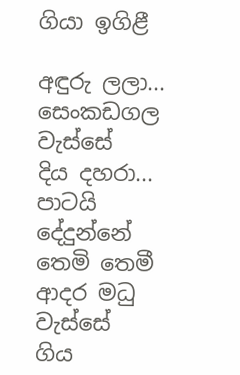ගියා ඉගිළී

අඳුරු ලලා...
සෙංකඩගල වැස්සේ
දිය දහරා...
පාටයි දේදුන්නේ
තෙමි තෙමී ආදර මධු වැස්සේ
ගිය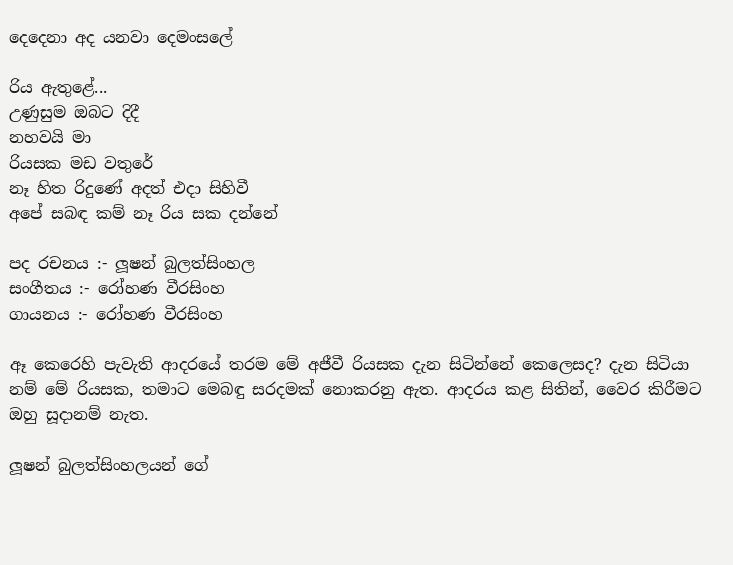දෙදෙනා අද යනවා දෙමංසලේ

රිය ඇතුළේ...
උණුසුම ඔබට දිදී
නහවයි මා
රියසක මඩ වතුරේ
නෑ හිත රිදුණේ අදත් එදා සිහිවී
අපේ සබඳ කම් නෑ රිය සක දන්නේ

පද රචනය :- ලූෂන් බුලත්සිංහල
සංගීතය :- රෝහණ වීරසිංහ
ගායනය :- රෝහණ වීරසිංහ

ඈ කෙරෙහි පැවැති ආදරයේ තරම මේ අජීවී රියසක දැන සිටින්නේ කෙලෙසද? දැන සිටියා නම් මේ රියසක, තමාට මෙබඳු සරදමක් නොකරනු ඇත. ආදරය කළ සිතින්, වෛර කිරීමට ඔහු සූදානම් නැත.

ලූෂන් බුලත්සිංහලයන් ගේ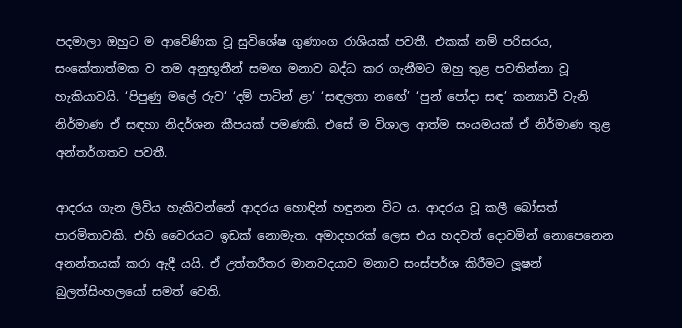පදමාලා ඔහුට ම ආවේණික වූ සුවිශේෂ ගුණාංග රාශියක් පවතී. එකක් නම් පරිසරය, සංකේතාත්මක ව තම අනුභූතීන් සමඟ මනාව බද්ධ කර ගැනීමට ඔහු තුළ පවතින්නා වූ හැකියාවයි. ‘පිපුණු මලේ රුව‘ ‘දම් පාටින් ළා’ ‘සඳලතා නඟේ’ ‘පුන් පෝදා සඳ’ කන්‍යාවී වැනි නිර්මාණ ඒ සඳහා නිදර්ශන කීපයක් පමණකි. එසේ ම විශාල ආත්ම සංයමයක් ඒ නිර්මාණ තුළ අන්තර්ගතව පවතී.

ආදරය ගැන ලිවිය හැකිවන්නේ ආදරය හොඳින් හඳුනන විට ය. ආදරය වූ කලී බෝසත් පාරමිතාවකි. එහි වෛරයට ඉඩක් නොමැත. අමාදහරක් ලෙස එය හදවත් දොවමින් නොපෙනෙන අනන්තයක් කරා ඇදී යයි. ඒ උත්තරීතර මානවදයාව මනාව සංස්පර්ශ කිරීමට ලූෂන් බුලත්සිංහලයෝ සමත් වෙති.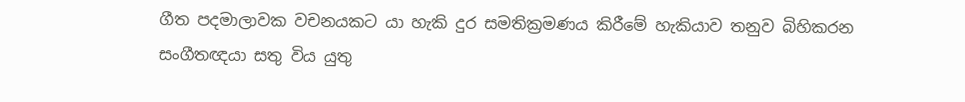ගීත පදමාලාවක වචනයකට යා හැකි දුර සමතික්‍රමණය කිරීමේ හැකියාව තනුව බිහිකරන සංගීතඥයා සතු විය යුතු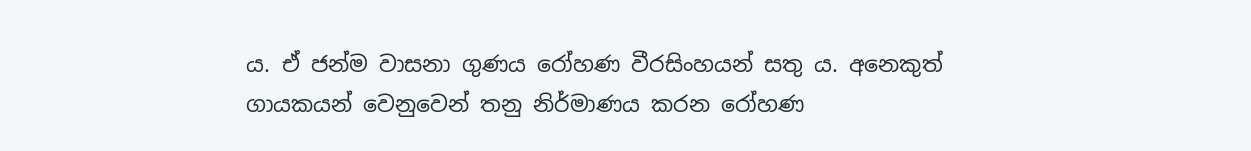ය. ඒ ජන්ම වාසනා ගුණය රෝහණ වීරසිංහයන් සතු ය. අනෙකුත් ගායකයන් වෙනුවෙන් තනු නිර්මාණය කරන රෝහණ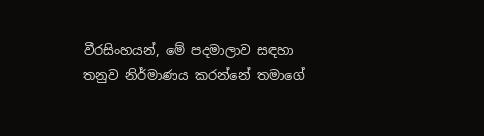වීරසිංහයන්, මේ පදමාලාව සඳහා තනුව නිර්මාණය කරන්නේ තමාගේ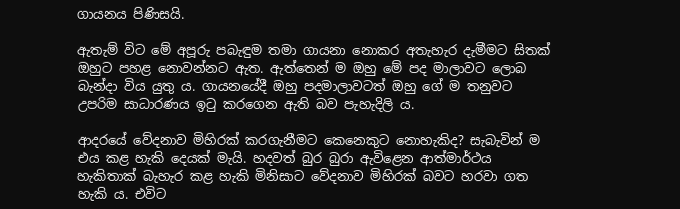ගායනය පිණිසයි.

ඇතැම් විට මේ අපූරු පබැඳුම තමා ගායනා නොකර අතැහැර දැමීමට සිතක් ඔහුට පහළ නොවන්නට ඇත. ඇත්තෙන් ම ඔහු මේ පද මාලාවට ලොබ බැන්දා විය යුතු ය. ගායනයේදී ඔහු පදමාලාවටත් ඔහු ගේ ම තනුවට උපරිම සාධාරණය ඉටු කරගෙන ඇති බව පැහැදිලි ය.

ආදරයේ වේදනාව මිහිරක් කරගැනීමට කෙනෙකුට නොහැකිද? සැබැවින් ම එය කළ හැකි දෙයක් මැයි. හදවත් බුර බුරා ඇවිළෙන ආත්මාර්ථය හැකිතාක් බැහැර කළ හැකි මිනිසාට වේදනාව මිහිරක් බවට හරවා ගත හැකි ය. එවිට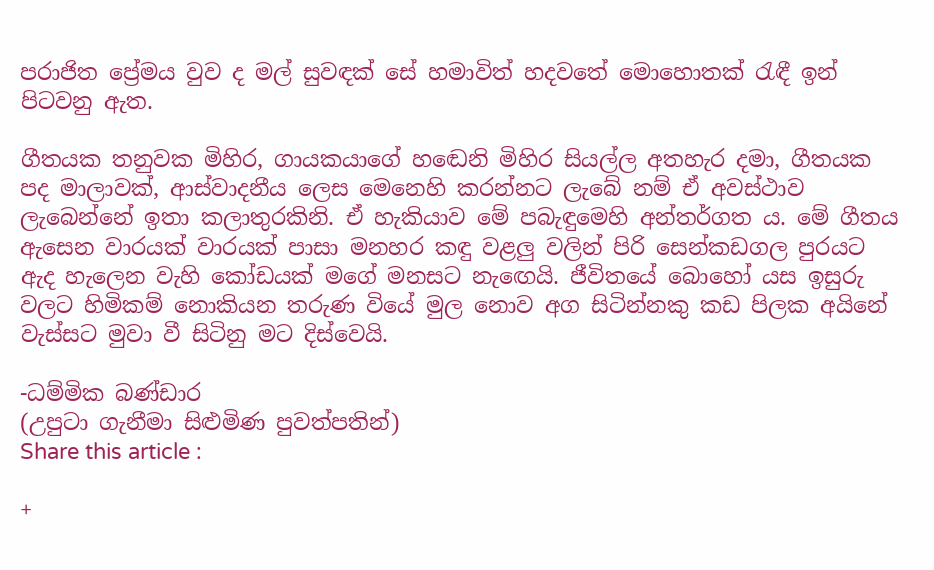පරාජිත ප්‍රේමය වුව ද මල් සුවඳක් සේ හමාවිත් හදවතේ මොහොතක් රැඳී ඉන් පිටවනු ඇත.

ගීතයක තනුවක මිහිර, ගායකයාගේ හඬෙනි මිහිර සියල්ල අතහැර දමා, ගීතයක පද මාලාවක්, ආස්වාදනීය ලෙස මෙනෙහි කරන්නට ලැබේ නම් ඒ අවස්ථාව ලැබෙන්නේ ඉතා කලාතුරකිනි. ඒ හැකියාව මේ පබැඳුමෙහි අන්තර්ගත ය. මේ ගීතය ඇසෙන වාරයක් වාරයක් පාසා මනහර කඳු වළලු වලින් පිරි සෙන්කඩගල පුරයට ඇද හැලෙන වැහි කෝඩයක් මගේ මනසට නැඟෙයි. ජීවිතයේ බොහෝ යස ඉසුරු වලට හිමිකම් නොකියන තරුණ වියේ මුල නොව අග සිටින්නකු කඩ පිලක අයිනේ වැස්සට මුවා වී සිටිනු මට දිස්වෙයි.

-ධම්මික බණ්ඩාර
(උපු‍ටා ගැනීමා සිළුමිණ පුවත්පතින්)
Share this article :

+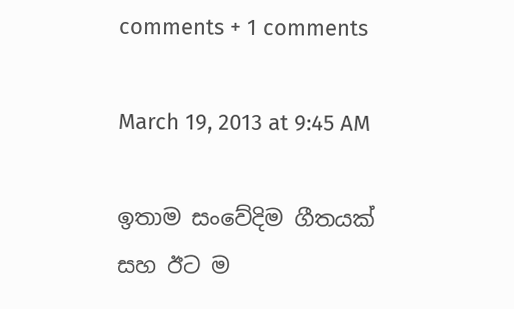comments + 1 comments

March 19, 2013 at 9:45 AM

ඉතාම සංවේදිම ගීතයක් සහ ඊට ම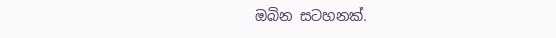ඔබින සටහනක්.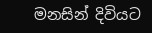මනසින් දිවියට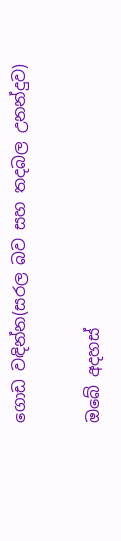ගොඩ වඳින්න(සරල බව සහ තදබල උනන්දුව)

ඔබේ අදහස්